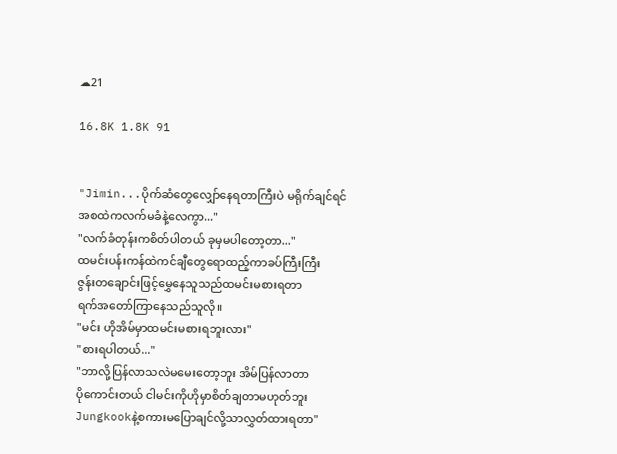☁21

16.8K 1.8K 91


"Jimin...ပိုက်ဆံတွေလျှော်နေရတာကြီးပဲ မရိုက်ချင်ရင်
အစထဲကလက်မခံနဲ့လေကွာ..."
"လက်ခံတုန်းကစိတ်ပါတယ် ခုမှမပါတော့တာ..."
ထမင်းပန်းကန်ထဲကင်ချီတွေရောထည့်ကာခပ်ကြီးကြီး
ဇွန်းတချောင်းဖြင့်မွှေနေသူသည်ထမင်းမစားရတာ
ရက်အတော်ကြာနေသည်သူလို။
"မင်း ဟိုအိမ်မှာထမင်းမစားရဘူးလား"
"စားရပါတယ်..."
"ဘာလို့ပြန်လာသလဲမမေးတော့ဘူး အိမ်ပြန်လာတာ
ပိုကောင်းတယ် ငါမင်းကိုဟိုမှာစိတ်ချတာမဟုတ်ဘူး
Jungkookနဲ့စကားမပြောချင်လို့သာလွှတ်ထားရတာ"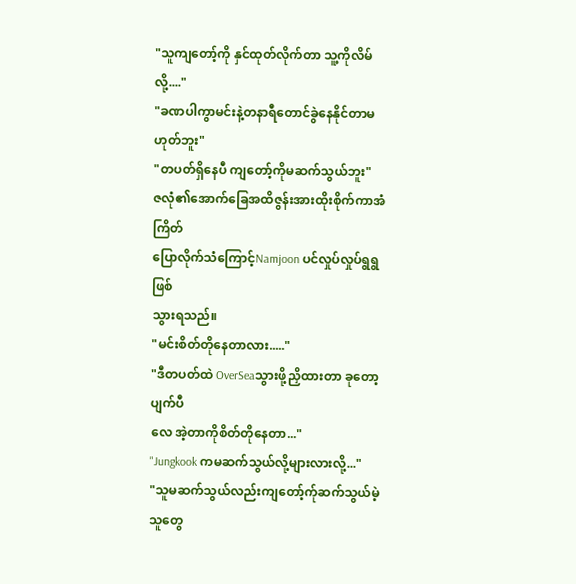"သူကျတော့်ကို နှင်ထုတ်လိုက်တာ သူ့ကိုလိမ်လို့...."
"ခဏပါကွာမင်းနဲ့တနာရီတောင်ခွဲနေနိုင်တာမဟုတ်ဘူး"
"တပတ်ရှိနေပီ ကျတော့်ကိုမဆက်သွယ်ဘူး"
ဇလုံ၏အောက်ခြေအထိဇွန်းအားထိုးစိုက်ကာအံကြိတ်
ပြောလိုက်သံကြောင့်Namjoon ပင်လှုပ်လှုပ်ရွရွဖြစ်
သွားရသည်။
"မင်းစိတ်တိုနေတာလား....."
"ဒီတပတ်ထဲ OverSeaသွားဖို့ညှိထားတာ ခုတော့ပျက်ပီ
လေ အဲ့တာကိုစိတ်တိုနေတာ..."
"Jungkook ကမဆက်သွယ်လို့များလားလို့..."
"သူမဆက်သွယ်လည်းကျတော့်က်ုဆက်သွယ်မဲ့သူတွေ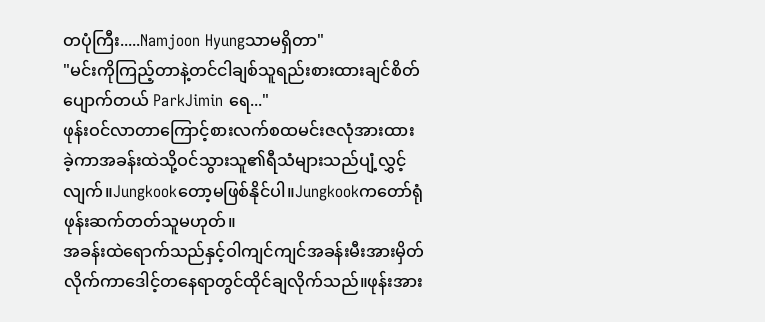တပုံကြီး.....Namjoon Hyungသာမရှိတာ"
"မင်းကိုကြည့်တာနဲ့တင်ငါချစ်သူရည်းစားထားချင်စိတ်
ပျောက်တယ် ParkJimin ရေ..."
ဖုန်းဝင်လာတာကြောင့်စားလက်စထမင်းဇလုံအားထား
ခဲ့ကာအခန်းထဲသို့ဝင်သွားသူ၏ရီသံများသည်ပျံ့လွှင့်
လျက်။Jungkookတော့မဖြစ်နိုင်ပါ။Jungkookကတော်ရုံ
ဖုန်းဆက်တတ်သူမဟုတ်။
အခန်းထဲရောက်သည်နှင့်ဝါကျင်ကျင်အခန်းမီးအားမှိတ်
လိုက်ကာဒေါင့်တနေရာတွင်ထိုင်ချလိုက်သည်။ဖုန်းအား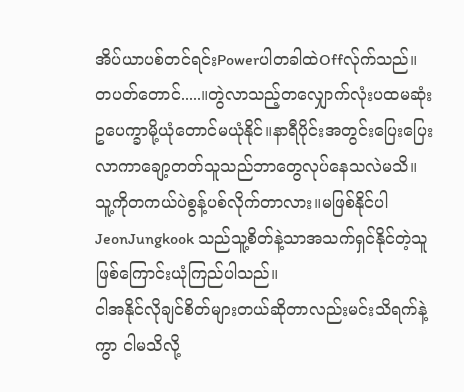အိပ်ယာပစ်တင်ရင်းPowerပါတခါထဲOffလ်ုက်သည်။
တပတ်တောင်.....။တွဲလာသည့်တလျှောက်လုံးပထမဆုံး
ဥပေက္ခာမို့ယုံတောင်မယုံနိုင်။နာရီပိုင်းအတွင်းပြေးပြေး
လာကာချော့တတ်သူသည်ဘာတွေလုပ်နေသလဲမသိ။
သူ့ကိုတကယ်ပဲစွန့်ပစ်လိုက်တာလား။မဖြစ်နိုင်ပါ
JeonJungkook သည်သူ့စိတ်နဲ့သာအသက်ရှင်နိုင်တဲ့သူ
ဖြစ်ကြောင်းယုံကြည်ပါသည်။
ငါအနိုင်လိုချင်စိတ်များတယ်ဆိုတာလည်းမင်းသိရက်နဲ့
ကွာ ငါမသိလို့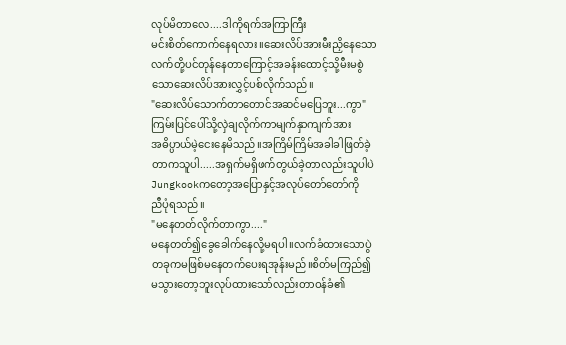လုပ်မိတာလေ....ဒါကိုရက်အကြာကြီး
မင်းစိတ်ကောက်နေရလား။ဆေးလိပ်အားမီးညှိနေသော
လက်တို့ပင်တုန်နေတာကြောင့်အခန်းထောင့်သို့မီးမစွဲ
သောဆေးလိပ်အားလွှင့်ပစ်လိုက်သည်။
"ဆေးလိပ်သောက်တာတောင်အဆင်မပြေဘူး...ကွာ"
ကြမ်းပြင်ပေါ်သို့လှဲချလိုက်ကာမျက်နှာကျက်အား
အဓိပ္ပာယ်မဲ့ငေးနေမိသည်။အကြိမ်ကြိမ်အခါခါဖြတ်ခဲ့
တာကသူပါ.....အရှက်မရှိဖက်တွယ်ခဲ့တာလည်းသူပါပဲ
Jungkookကတော့အပြောနှင့်အလုပ်တော်တော်ကို
ညီပုံရသည်။
"မနေတတ်လိုက်တာကွာ...."
မနေတတ်၍ခွေခေါက်နေလို့မရပါ။လက်ခံထားသောပွဲ
တခုကမဖြစ်မနေတက်ပေးရအုန်းမည်။စိတ်မကြည်၍
မသွားတော့ဘူးလုပ်ထားသော်လည်းတာဝန်ခံ၏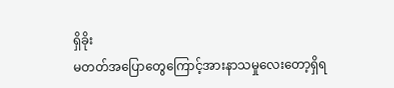ရှိခိုး
မတတ်အပြောတွေကြောင့်အားနာသမှုလေးတော့ရှိရ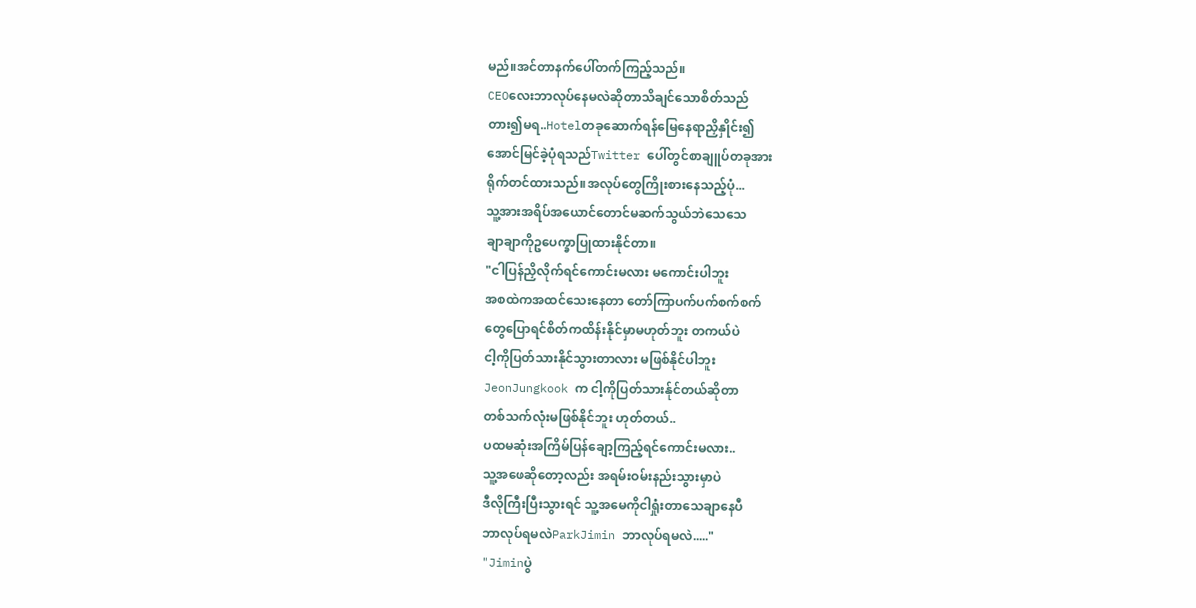မည်။အင်တာနက်ပေါ်တက်ကြည့်သည်။
CEOလေးဘာလုပ်နေမလဲဆိုတာသိချင်သောစိတ်သည်
တား၍မရ..Hotelတခုဆောက်ရန်မြေနေရာညှိနှိုင်း၍
အောင်မြင်ခဲ့ပုံရသည်Twitter ပေါ်တွင်စာချူပ်တခုအား
ရိုက်တင်ထားသည်။အလုပ်တွေကြိုးစားနေသည့်ပုံ...
သူ့အားအရိပ်အယောင်တောင်မဆက်သွယ်ဘဲသေသေ
ချာချာကိုဥပေက္ခာပြုထားနိုင်တာ။
"ငါပြန်ညှိလိုက်ရင်ကောင်းမလား မကောင်းပါဘူး
အစထဲကအထင်သေးနေတာ တော်ကြာပက်ပက်စက်စက်
တွေပြောရင်စိတ်ကထိန်းနိုင်မှာမဟုတ်ဘူး တကယ်ပဲ
ငါ့ကိုပြတ်သားနိုင်သွားတာလား မဖြစ်နိုင်ပါဘူး
JeonJungkook က ငါ့ကိုပြတ်သားန်ုင်တယ်ဆိုတာ
တစ်သက်လုံးမဖြစ်နိုင်ဘူး ဟုတ်တယ်..
ပထမဆုံးအကြိမ်ပြန်ချော့ကြည့်ရင်ကောင်းမလား..
သူ့အဖေဆိုတော့လည်း အရမ်းဝမ်းနည်းသွားမှာပဲ
ဒီလိုကြီးပြီးသွားရင် သူ့အမေကိုငါရှုံးတာသေချာနေပီ
ဘာလုပ်ရမလဲParkJimin ဘာလုပ်ရမလဲ....."
"Jiminပွဲ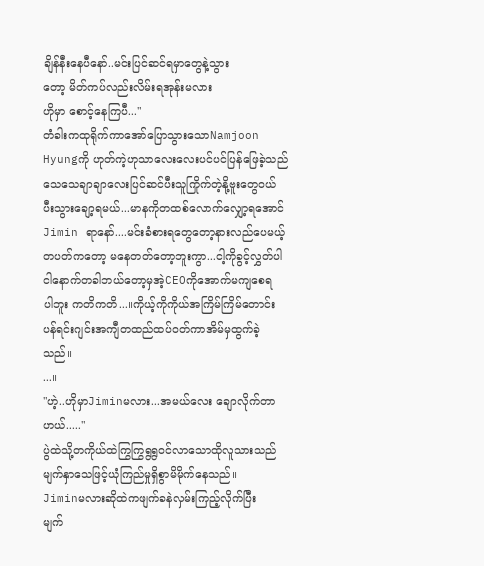ချိန်နီးနေပီနော်..မင်းပြင်ဆင်ရမှာတွေနဲ့သွား
တော့ မိတ်ကပ်လည်းလိမ်းရအုန်းမလား
ဟိုမှာ စောင့်နေကြပီ..."
တံခါးကထုရိုက်ကာအော်ပြောသွားသောNamjoon
Hyungကို ဟုတ်ကဲ့ဟုသာလေးလေးပင်ပင်ပြန်ဖြေခဲ့သည်
သေသေချာချာလေးပြင်ဆင်ပီးသူကြိုက်တဲ့နို့ဗူးတွေဝယ်
ပီးသွားချော့ရမယ်...မာနကိုတထစ်လောက်လျှော့ရအောင်
Jimin ရာနော်....မင်းခံစားရတွေတော့နားလည်ပေမယ့်
တပတ်ကတော့ မနေတတ်တော့ဘူးကွာ...ငါ့ကိုခွင့်လွှတ်ပါ
ငါနောက်တခါဘယ်တော့မှအဲ့CEOကိုအောက်မကျစေရ
ပါဘူး ကတိကတိ...။ကိုယ့်ကိုကိုယ်အကြိမ်ကြိမ်တောင်း
ပန်ရင်းဂျင်းအကျီတထည်ထပ်ဝတ်ကာအိမ်မှထွက်ခဲ့
သည်။
...။
"ဟဲ့..ဟိုမှာJiminမလား...အမယ်လေး ချောလိုက်တာ
ဟယ်....."
ပွဲထဲသို့တကိုယ်ထဲကြွကြွရွရွဝင်လာသောထိုလူသားသည်
မျက်နှာသေဖြင့်ယုံကြည်မှုရှိစွာမိမိုက်နေသည်။
Jiminမလားဆိုထဲကဖျက်ခနဲလှမ်းကြည့်လိုက်ပြီး
မျက်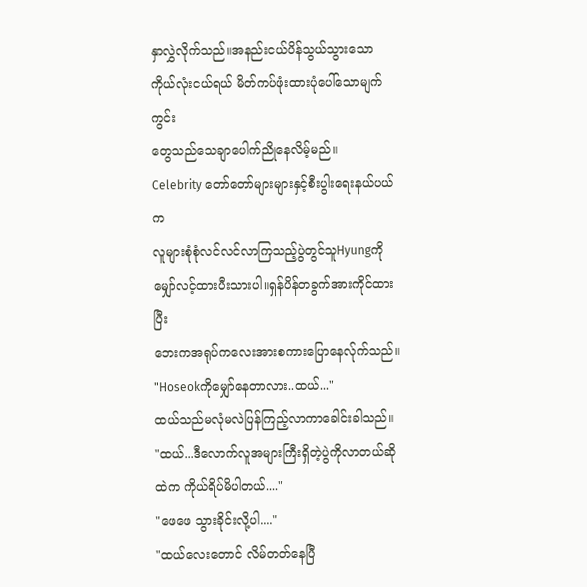နှာလွှဲလိုက်သည်။အနည်းငယ်ပိန်သွယ်သွားသော
ကိုယ်လုံးငယ်ရယ် မိတ်ကပ်ဖုံးထားပုံပေါ်သောမျက်ကွင်း
တွေသည်သေချာပေါက်ညိုနေလိမ့်မည်။
Celebrity တော်တော်များများနှင့်စီးပွါးရေးနယ်ပယ်က
လူများစုံစုံလင်လင်လာကြသည့်ပွဲတွင်သူHyungကို
မျှော်လင့်ထားပီးသားပါ။ရှန်ပိန်တခွက်အားကိုင်ထားပြီး
ဘေးကအရုပ်ကလေးအားစကားပြောနေလ်ုက်သည်။
"Hoseokကိုမျှော်နေတာလား..ထယ်..."
ထယ်သည်မလုံမလဲပြန်ကြည့်လာကာခေါင်းခါသည်။
"ထယ်...ဒီလောက်လူအများကြီးရှိတဲ့ပွဲကိုလာတယ်ဆို
ထဲက ကိုယ်ရိပ်မိပါတယ်...."
"ဖေဖေ သွားခိုင်းလို့ပါ...."
"ထယ်လေးတောင် လိမ်တတ်နေပြီ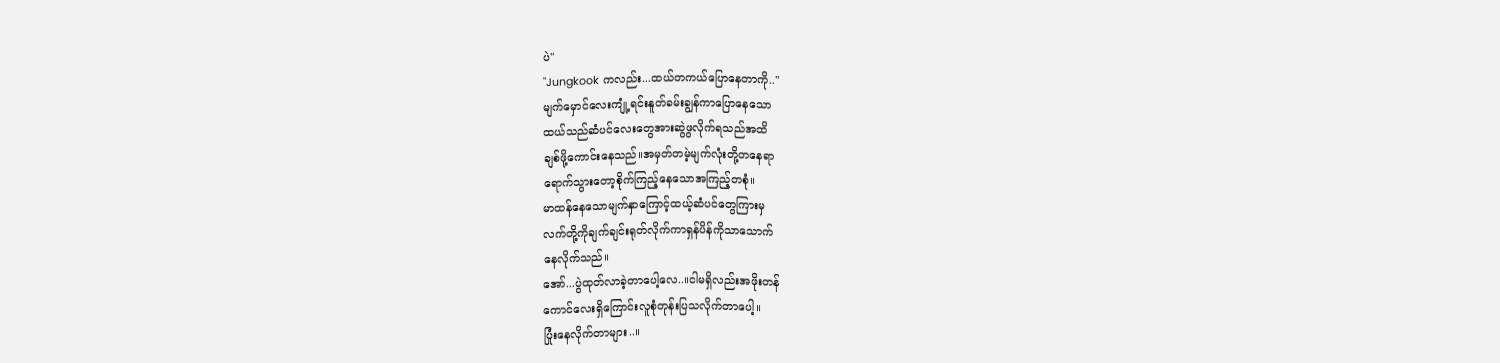ပဲ"
"Jungkook ကလည်း...ထယ်တကယ်ပြောနေတာကို.."
မျက်မှောင်လေးကျုံ့ရင်းနူတ်ခမ်းချွန်ကာပြောနေသော
ထယ်သည်ဆံပင်လေးတွေအားဆွဲဖွလိုက်ရသည်အထိ
ချစ်ဖို့ကောင်းနေသည်။အမှတ်တမဲ့မျက်လုံးတို့တနေရာ
ရောက်သွားတော့စိုက်ကြည့်နေသောအကြည့်တစုံ။
မာထန်နေသောမျက်နှာကြောင့်ထယ့်ဆံပင်တွေကြားမှ
လက်တို့ကိုချက်ချင်းရုတ်လိုက်ကာရှန်ပိန်ကိုသာသောက်
နေလိုက်သည်။
အော်...ပွဲထုတ်လာခဲ့တာပေါ့လေ..။ငါမရှိလည်းအဖိုးတန်
ကောင်လေးရှိကြောင်းလူစုံတုန်းပြသလိုက်တာပေါ့။
ပြုံးနေလိုက်တာများ..။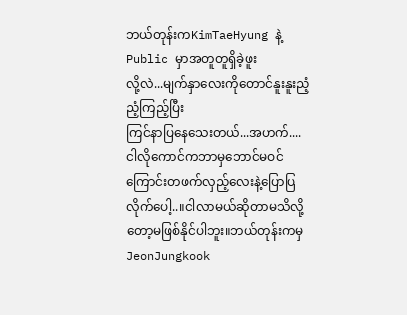ဘယ်တုန်းကKimTaeHyung နဲ့Public မှာအတူတူရှိခဲ့ဖူး
လို့လဲ...မျက်နှာလေးကိုတောင်နူးနူးညံ့ညံ့ကြည့်ပြီး
ကြင်နာပြနေသေးတယ်...အဟက်....
ငါလိုကောင်ကဘာမှဘောင်မဝင်ကြောင်းတဖက်လှည့်လေးနဲ့ပြောပြလိုက်ပေါ့..။ငါလာမယ်ဆိုတာမသိလို့
တော့မဖြစ်နိုင်ပါဘူး။ဘယ်တုန်းကမှJeonJungkook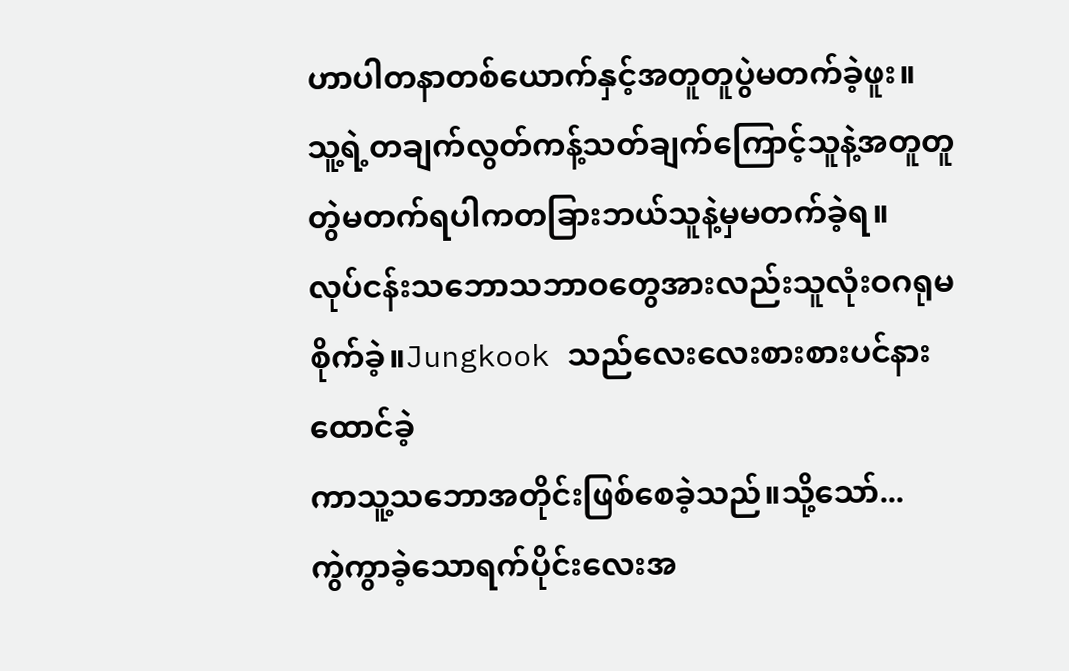ဟာပါတနာတစ်ယောက်နှင့်အတူတူပွဲမတက်ခဲ့ဖူး။
သူ့ရဲ့တချက်လွတ်ကန့်သတ်ချက်ကြောင့်သူနဲ့အတူတူ
တွဲမတက်ရပါကတခြားဘယ်သူနဲ့မှမတက်ခဲ့ရ။
လုပ်ငန်းသဘောသဘာဝတွေအားလည်းသူလုံးဝဂရုမ
စိုက်ခဲ့။Jungkook သည်လေးလေးစားစားပင်နားထောင်ခဲ့
ကာသူ့သဘောအတိုင်းဖြစ်စေခဲ့သည်။သို့သော်...
ကွဲကွာခဲ့သောရက်ပိုင်းလေးအ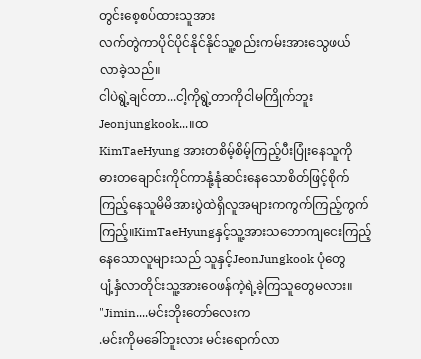တွင်းစေ့စပ်ထားသူအား
လက်တွဲကာပိုင်ပိုင်နိုင်နိုင်သူ့စည်းကမ်းအားသွေဖယ်
လာခဲ့သည်။
ငါပဲရွဲ့ချင်တာ...ငါ့ကိုရွဲ့တာကိုငါမကြိုက်ဘူး
Jeonjungkook...။ထ
KimTaeHyung အားတစိမ့်စိမ့်ကြည့်ပီးပြုံးနေသူကို
ဓားတချောင်းကိုင်ကာနုံ့နုံဆင်းနေသောစိတ်ဖြင့်စိုက်
ကြည့်နေသူမိမိအားပွဲထဲရှိလူအများကကွက်ကြည့်ကွက်
ကြည့်။KimTaeHyungနှင့်သူ့အားသဘောကျငေးကြည့်
နေသောလူများသည် သူနှင့်JeonJungkook ပုံတွေ
ပျံ့နှံလာတိုင်းသူ့အားဝေဖန်ကဲ့ရဲ့ခဲ့ကြသူတွေမလား။
"Jimin....မင်းဘိုးတော်လေးက
.မင်းကိုမခေါ်ဘူးလား မင်းရောက်လာ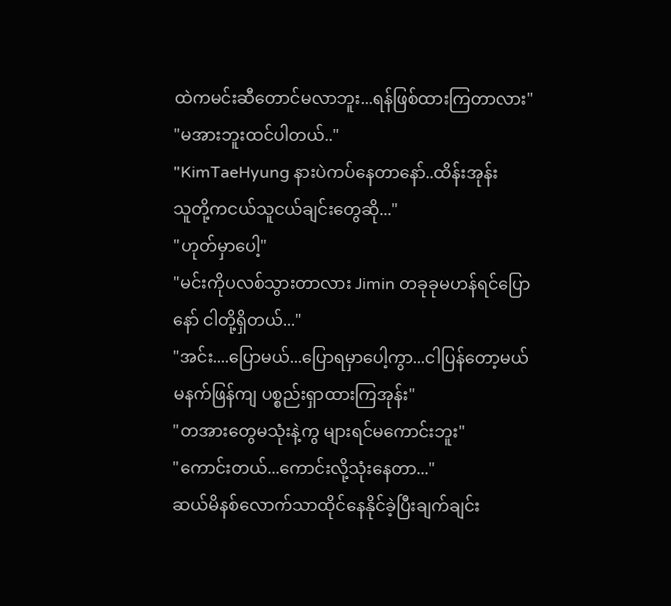ထဲကမင်းဆီတောင်မလာဘူး...ရန်ဖြစ်ထားကြတာလား"
"မအားဘူးထင်ပါတယ်.."
"KimTaeHyung နားပဲကပ်နေတာနော်..ထိန်းအုန်း
သူတို့ကငယ်သူငယ်ချင်းတွေဆို..."
"ဟုတ်မှာပေါ့"
"မင်းကိုပလစ်သွားတာလား Jimin တခုခုမဟန်ရင်ပြော
နော် ငါတို့ရှိတယ်..."
"အင်း....ပြောမယ်...ပြောရမှာပေါ့ကွာ...ငါပြန်တော့မယ်
မနက်ဖြန်ကျ ပစ္စည်းရှာထားကြအုန်း"
"တအားတွေမသုံးနဲ့ကွ များရင်မကောင်းဘူး"
"ကောင်းတယ်...ကောင်းလို့သုံးနေတာ..."
ဆယ်မိနစ်လောက်သာထိုင်နေနိုင်ခဲ့ပြီးချက်ချင်း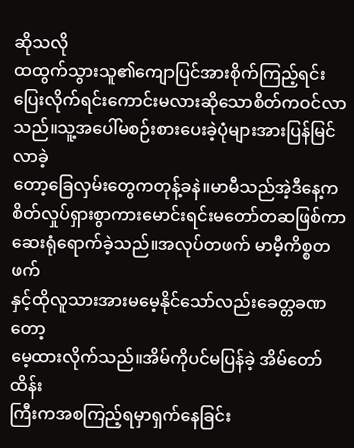ဆိုသလို
ထထွက်သွားသူ၏ကျောပြင်အားစိုက်ကြည့်ရင်း
ပြေးလိုက်ရင်းကောင်းမလားဆိုသောစိတ်ကဝင်လာသည်။သူ့အပေါ်မစဉ်းစားပေးခဲ့ပုံများအားပြန်မြင်လာခဲ့
တော့ခြေလှမ်းတွေကတုန့်ခနဲ။မာမီသည်အဲ့ဒီနေ့က
စိတ်လှုပ်ရှားစွာကားမောင်းရင်းမတော်တဆဖြစ်ကာ
ဆေးရုံရောက်ခဲ့သည်။အလုပ်တဖက် မာမီ့ကိစ္စတဖက်
နှင့်ထိုလူသားအားမမေ့နိုင်သော်လည်းခေတ္တခဏတော့
မေ့ထားလိုက်သည်။အိမ်ကိုပင်မပြန်ခဲ့ အိမ်တော်ထိန်း
ကြီးကအစကြည့်ရမှာရှက်နေခြင်း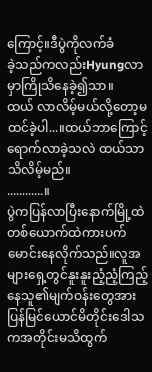ကြောင့်။ဒီပွဲကိုလက်ခံ
ခဲ့သည်ကလည်းHyungလာမှာကြိုသိနေခဲ့၍သာ။
ထယ် လာလိမ့်မယ်လို့တော့မထင်ခဲ့ပါ...။ထယ်ဘာကြောင့်
ရောက်လာခဲ့သလဲ ထယ်သာသိလိမ့်မည်။
............။
ပွဲကပြန်လာပြီးနောက်မြို့ထဲတစ်ယောက်ထဲကားပက်
မောင်းနေလိုက်သည်။လူအများရှေ့တွင်နူးနူးညံ့ညံ့ကြည့်
နေသူ၏မျက်ဝန်းတွေအားပြန်မြင်ယောင်မိတိုင်းဒေါသ
ကအတိုင်းမသိထွက်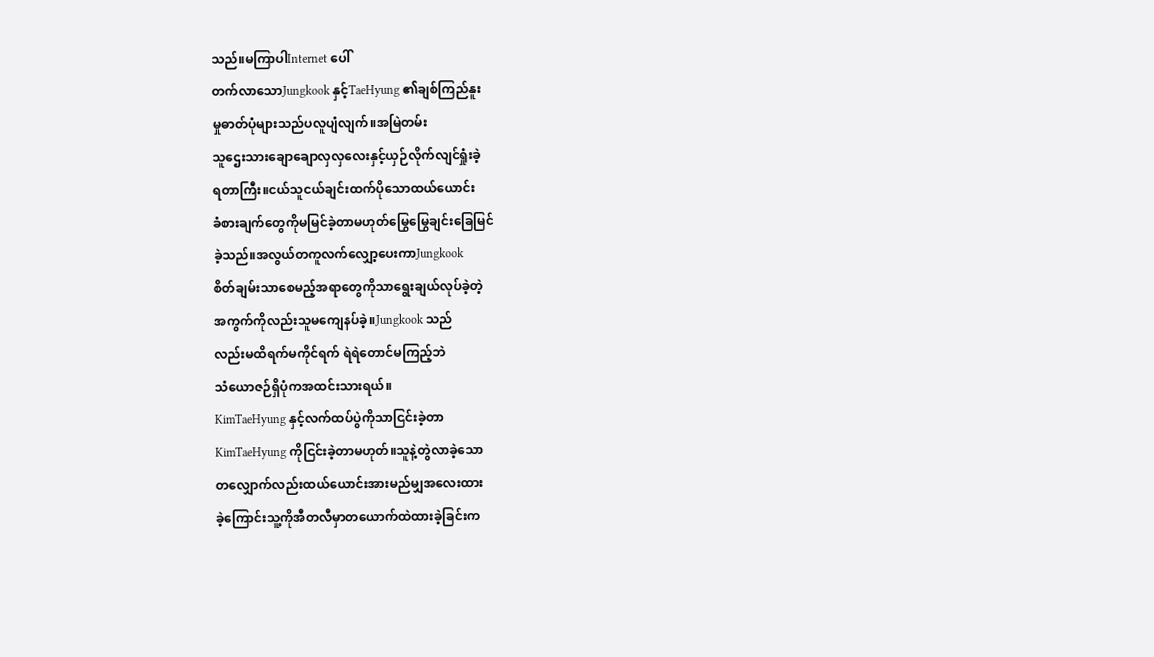သည်။မကြာပါInternet ပေါ်
တက်လာသောJungkook နှင့်TaeHyung ၏ချစ်ကြည်နူး
မှုဓာတ်ပုံများသည်ပလူပျံလျက်။အမြဲတမ်း
သူဌေးသားချောချောလှလှလေးနှင့်ယှဉ်လိုက်လျင်ရှုံးခဲ့
ရတာကြီး။ငယ်သူငယ်ချင်းထက်ပိုသောထယ်ယောင်း
ခံစားချက်တွေကိုမမြင်ခဲ့တာမဟုတ်မြွေမြွေချင်းခြေမြင်
ခဲ့သည်။အလွယ်တကူလက်လျှော့ပေးကာJungkook
စိတ်ချမ်းသာစေမည့်အရာတွေကိုသာရွေးချယ်လုပ်ခဲ့တဲ့
အကွက်ကိုလည်းသူမကျေနပ်ခဲ့။Jungkook သည်
လည်းမထိရက်မကိုင်ရက် ရဲရဲတောင်မကြည့်ဘဲ
သံယောဇဉ်ရှိပုံကအထင်းသားရယ်။
KimTaeHyung နှင့်လက်ထပ်ပွဲကိုသာငြင်းခဲ့တာ
KimTaeHyung ကိုငြင်းခဲ့တာမဟုတ်။သူနဲ့တွဲလာခဲ့သော
တလျှောက်လည်းထယ်ယောင်းအားမည်မျှအလေးထား
ခဲ့ကြောင်းသူ့ကိုအီတလီမှာတယောက်ထဲထားခဲ့ခြင်းက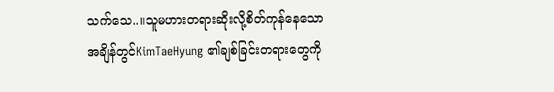သက်သေ..။သူမဟားတရားဆိုးလို့စိတ်ကုန်နေသော
အချိန်တွင်KimTaeHyung ၏ချစ်ခြင်းတရားတွေကို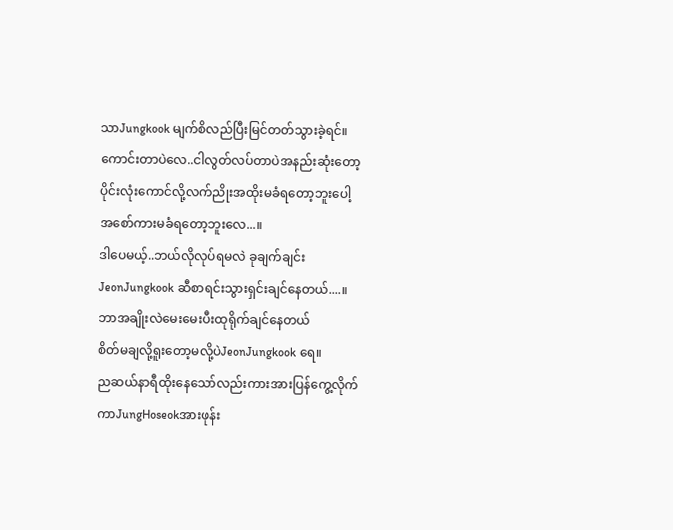သာJungkook မျက်စိလည်ပြီးမြင်တတ်သွားခဲ့ရင်။
ကောင်းတာပဲလေ..ငါလွတ်လပ်တာပဲအနည်းဆုံးတော့
ပိုင်းလုံးကောင်လို့လက်ညိုးအထိုးမခံရတော့ဘူးပေါ့
အစော်ကားမခံရတော့ဘူးလေ...။
ဒါပေမယ့်..ဘယ်လိုလုပ်ရမလဲ ခုချက်ချင်း
JeonJungkook ဆီစာရင်းသွားရှင်းချင်နေတယ်....။
ဘာအချိုးလဲမေးမေးပီးထုရိုက်ချင်နေတယ်
စိတ်မချလို့ရူးတော့မလို့ပဲJeonJungkook ရေ။
ညဆယ်နာရီထိုးနေသော်လည်းကားအားပြန်ကွေ့လိုက်
ကာJungHoseokအားဖုန်း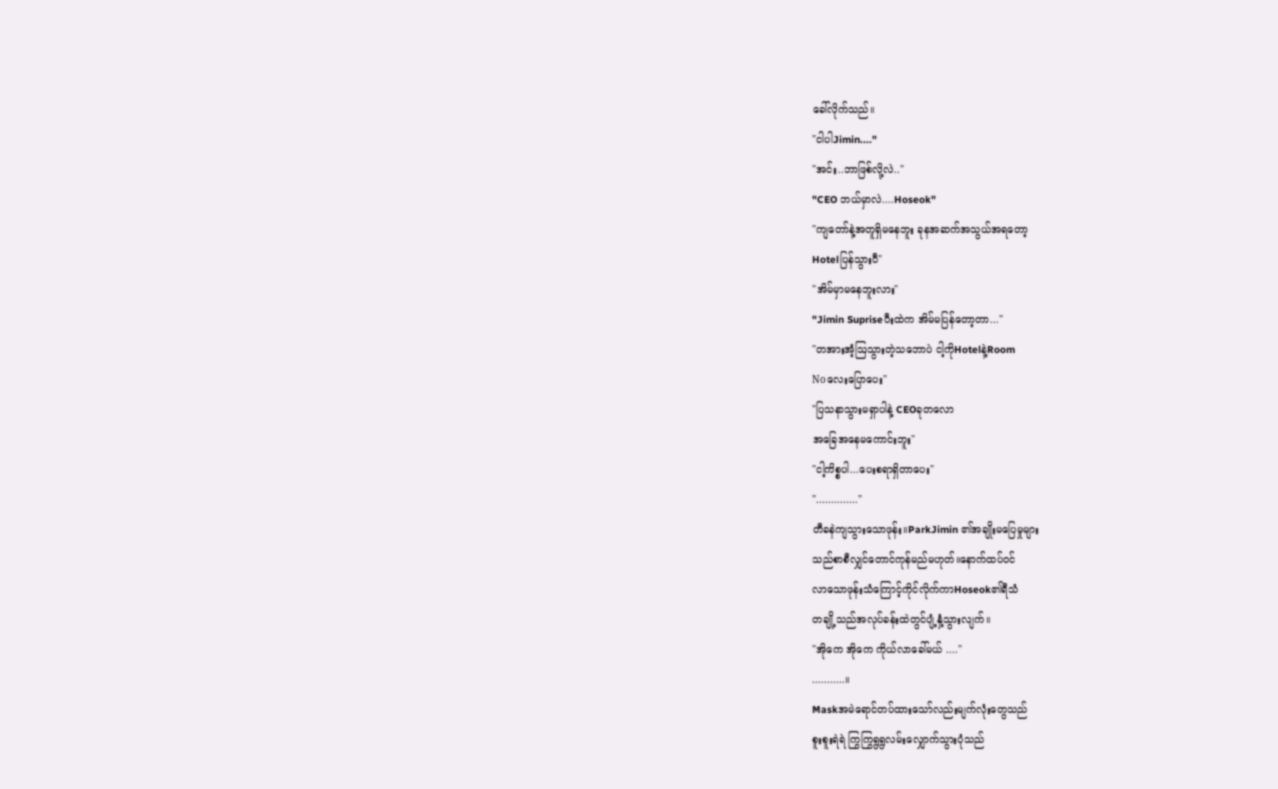ခေါ်လိုက်သည်။
"ငါပါJimin...."
"အင်း..ဘာဖြစ်လို့လဲ.."
"CEO ဘယ်မှာလဲ....Hoseok"
"ကျတော်နဲ့အတူရှိမနေဘူး ခုနအဆက်အသွယ်အရတော့
Hotelပြန်သွားပီ"
"အိမ်မှာမနေဘူးလား"
"Jimin Supriseပီးထဲက အိမ်မပြန်တော့တာ..."
"တအားအံ့ဩသွားတဲ့သဘောပဲ ငါ့ကိုHotelနဲ့Room
Noလေးပြောပေး"
"ပြသနာသွားမရှာပါနဲ့ CEOခုတလော
အခြေအနေမကောင်းဘူး"
"ငါ့ကိစ္စပါ...ပေးစရာရှိတာပေး"
".............."
တီခနဲကျသွားသောဖုန်း။ParkJimin ၏အချိုးမပြေမှုများ
သည်စာစီလျှင်တောင်ကုန်မည်မဟုတ်။နောက်ထပ်ဝင်
လာသောဖုန်းသံကြောင့်ကိုင်လိုက်ကာHoseok၏ရီသံ
တချို့သည်အလုပ်ခန်းထဲတွင်ပျံ့နှံ့သွားလျက်။
"အိုကေ အိုကေ ကိုယ်လာခေါ်မယ် ...."
...........။
Maskအမဲရောင်တပ်ထားသော်လည်းမျက်လုံးတွေသည်
စူးစူးရဲရဲ ကြွကြွရွရွလမ်းလျှောက်သွားပုံသည်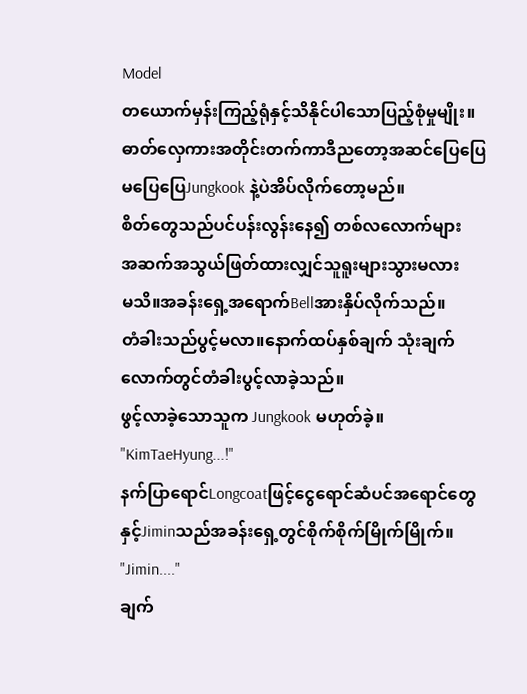Model
တယောက်မှန်းကြည့်ရုံနှင့်သိနိုင်ပါသောပြည့်စုံမှုမျိုး။
ဓာတ်လှေကားအတိုင်းတက်ကာဒီညတော့အဆင်ပြေပြေ
မပြေပြေJungkook နဲ့ပဲအိပ်လိုက်တော့မည်။
စိတ်တွေသည်ပင်ပန်းလွန်းနေ၍ တစ်လလောက်များ
အဆက်အသွယ်ဖြတ်ထားလျှင်သူရူးများသွားမလား
မသိ။အခန်းရှေ့အရောက်Bellအားနှိပ်လိုက်သည်။
တံခါးသည်ပွင့်မလာ။နောက်ထပ်နှစ်ချက် သုံးချက်
လောက်တွင်တံခါးပွင့်လာခဲ့သည်။
ဖွင့်လာခဲ့သောသူက Jungkook မဟုတ်ခဲ့။
"KimTaeHyung...!"
နက်ပြာရောင်Longcoatဖြင့်ငွေရောင်ဆံပင်အရောင်တွေ
နှင့်Jiminသည်အခန်းရှေ့တွင်စိုက်စိုက်မြိုက်မြိုက်။
"Jimin...."
ချက်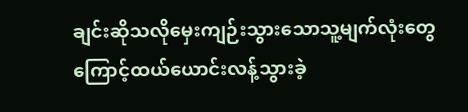ချင်းဆိုသလိုမှေးကျဉ်းသွားသောသူ့မျက်လုံးတွေ
ကြောင့်ထယ်ယောင်းလန့်သွားခဲ့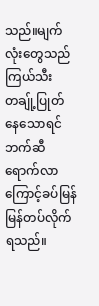သည်။မျက်လုံးတွေသည်
ကြယ်သီးတချ်ု့ပြုတ်နေသောရင်ဘက်ဆီရောက်လာ
ကြောင့်ခပ်မြန်မြန်တပ်လိုက်ရသည်။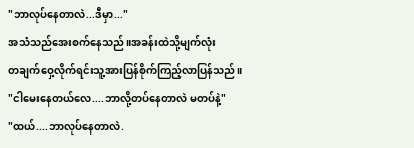"ဘာလုပ်နေတာလဲ...ဒီမှာ..."
အသံသည်အေးစက်နေသည်။အခန်းထဲသို့မျက်လုံး
တချက်ဝှေ့လိုက်ရင်းသူ့အားပြန်စိုက်ကြည့်လာပြန်သည်။
"ငါမေးနေတယ်လေ....ဘာလို့တပ်နေတာလဲ မတပ်နဲ့"
"ထယ်....ဘာလုပ်နေတာလဲ.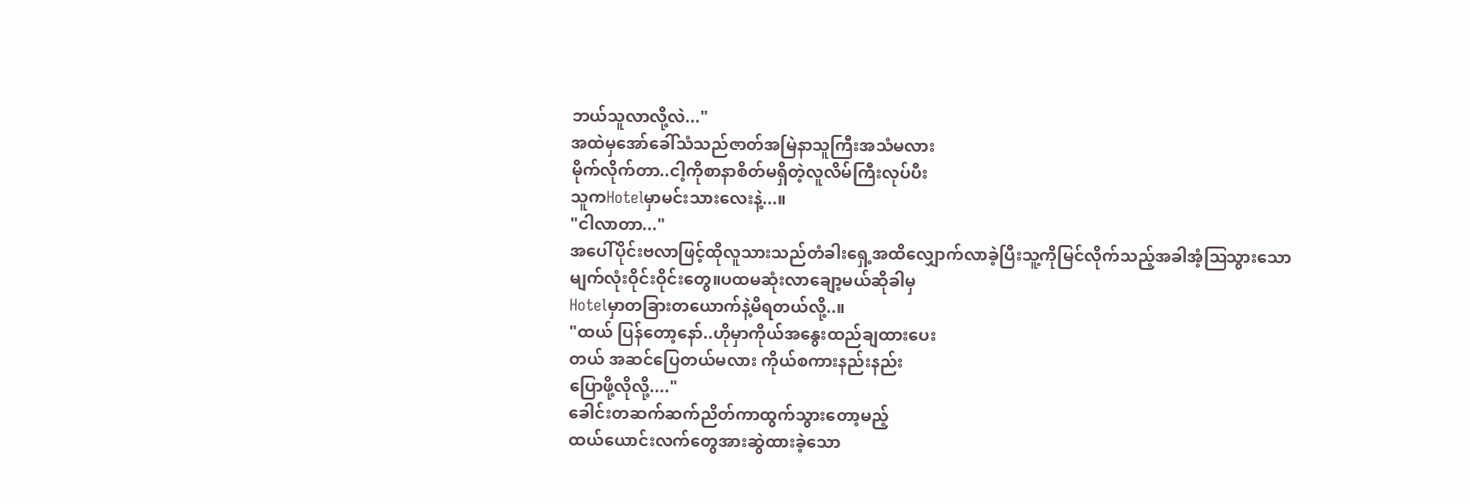ဘယ်သူလာလို့လဲ..."
အထဲမှအော်ခေါ်သံသည်ဇာတ်အမြဲနာသူကြီးအသံမလား
မိုက်လိုက်တာ..ငါ့ကိုစာနာစိတ်မရှိတဲ့လူလိမ်ကြီးလုပ်ပီး
သူကHotelမှာမင်းသားလေးနဲ့...။
"ငါလာတာ..."
အပေါ်ပိုင်းဗလာဖြင့်ထိုလူသားသည်တံခါးရှေ့အထိလျှောက်လာခဲ့ပြီးသူ့ကိုမြင်လိုက်သည့်အခါအံ့ဩသွားသော
မျက်လုံးဝိုင်းဝိုင်းတွေ။ပထမဆုံးလာချော့မယ်ဆိုခါမှ
Hotelမှာတခြားတယောက်နဲ့မိရတယ်လို့..။
"ထယ် ပြန်တော့နော်..ဟိုမှာကိုယ်အနွေးထည်ချထားပေး
တယ် အဆင်ပြေတယ်မလား ကိုယ်စကားနည်းနည်း
ပြောဖို့လိုလို့...."
ခေါင်းတဆက်ဆက်ညိတ်ကာထွက်သွားတော့မည့်
ထယ်ယောင်းလက်တွေအားဆွဲထားခဲ့သော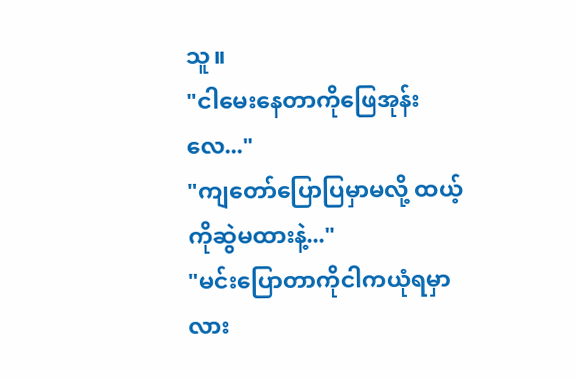သူ။
"ငါမေးနေတာကိုဖြေအုန်းလေ..."
"ကျတော်ပြောပြမှာမလို့ ထယ့်ကိုဆွဲမထားနဲ့..."
"မင်းပြောတာကိုငါကယုံရမှာလား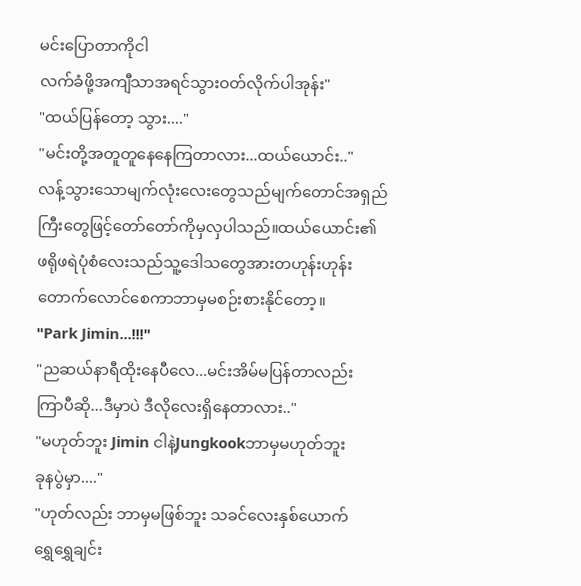မင်းပြောတာကိုငါ
လက်ခံဖို့အကျီသာအရင်သွားဝတ်လိုက်ပါအုန်း"
"ထယ်ပြန်တော့ သွား...."
"မင်းတို့အတူတူနေနေကြတာလား...ထယ်ယောင်း.."
လန့်သွားသောမျက်လုံးလေးတွေသည်မျက်တောင်အရှည်
ကြီးတွေဖြင့်တော်တော်ကိုမှလှပါသည်။ထယ်ယောင်း၏
ဖရိုဖရဲပုံစံလေးသည်သူ့ဒေါသတွေအားတဟုန်းဟုန်း
တောက်လောင်စေကာဘာမှမစဉ်းစားနိုင်တော့။
"Park Jimin...!!!"
"ညဆယ်နာရီထိုးနေပီလေ...မင်းအိမ်မပြန်တာလည်း
ကြာပီဆို...ဒီမှာပဲ ဒီလိုလေးရှိနေတာလား.."
"မဟုတ်ဘူး Jimin ငါနဲ့Jungkookဘာမှမဟုတ်ဘူး
ခုနပွဲမှာ...."
"ဟုတ်လည်း ဘာမှမဖြစ်ဘူး သခင်လေးနှစ်ယောက်
ရွှေရွှေချင်း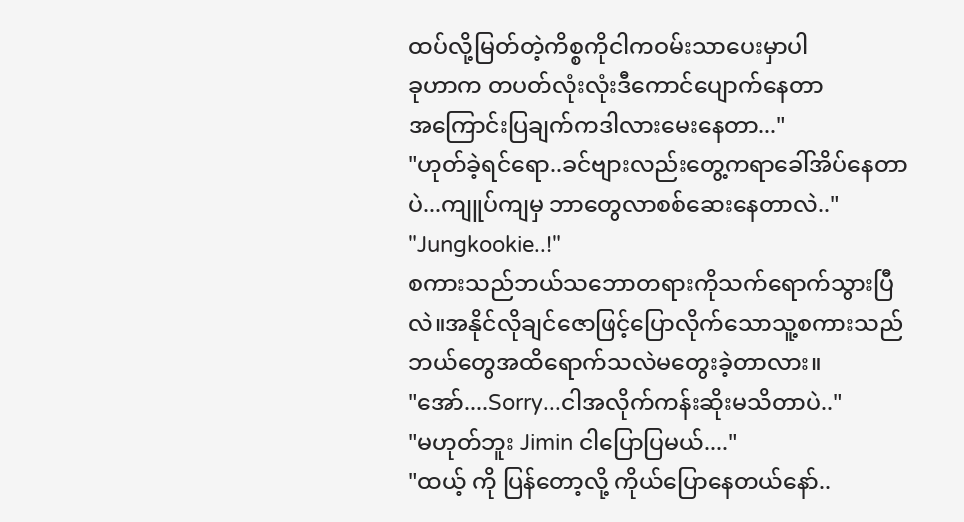ထပ်လို့မြတ်တဲ့ကိစ္စကိုငါကဝမ်းသာပေးမှာပါ
ခုဟာက တပတ်လုံးလုံးဒီကောင်ပျောက်နေတာ
အကြောင်းပြချက်ကဒါလားမေးနေတာ..."
"ဟုတ်ခဲ့ရင်ရော..ခင်ဗျားလည်းတွေ့ကရာခေါ်အိပ်နေတာ
ပဲ...ကျူပ်ကျမှ ဘာတွေလာစစ်ဆေးနေတာလဲ.."
"Jungkookie..!"
စကားသည်ဘယ်သဘောတရားကိုသက်ရောက်သွားပြီ
လဲ။အနိုင်လိုချင်ဇောဖြင့်ပြောလိုက်သောသူ့စကားသည်
ဘယ်တွေအထိရောက်သလဲမတွေးခဲ့တာလား။
"အော်....Sorry...ငါအလိုက်ကန်းဆိုးမသိတာပဲ.."
"မဟုတ်ဘူး Jimin ငါပြောပြမယ်...."
"ထယ့် ကို ပြန်တော့လို့ ကိုယ်ပြောနေတယ်နော်..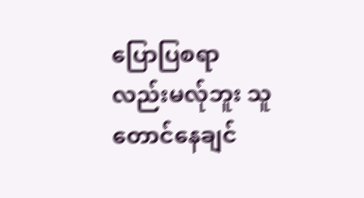ပြောပြစရာလည်းမလ်ုဘူး သူတောင်နေချင်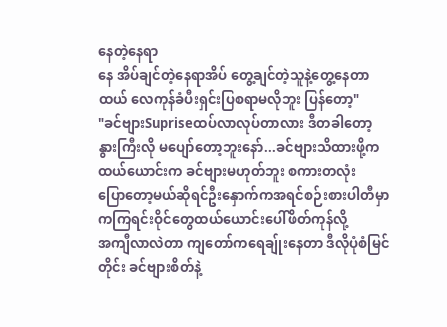နေတဲ့နေရာ
နေ အိပ်ချင်တဲ့နေရာအိပ် တွေ့ချင်တဲ့သူနဲ့တွေ့နေတာ
ထယ် လေကုန်ခံပီးရှင်းပြစရာမလိုဘူး ပြန်တော့"
"ခင်ဗျားSupriseထပ်လာလုပ်တာလား ဒီတခါတော့
နွားကြီးလို မပျော်တော့ဘူးနော်...ခင်ဗျားသိထားဖို့က
ထယ်ယောင်းက ခင်ဗျားမဟုတ်ဘူး စကားတလုံး
ပြောတော့မယ်ဆိုရင်ဦးနှောက်ကအရင်စဉ်းစားပါတီမှာ
ကကြရင်းဝိုင်တွေထယ်ယောင်းပေါ်ဖိတ်ကုန်လို့
အကျီလာလဲတာ ကျတော်ကရေချ်ုးနေတာ ဒီလိုပုံစံမြင်
တိုင်း ခင်ဗျားစိတ်နဲ့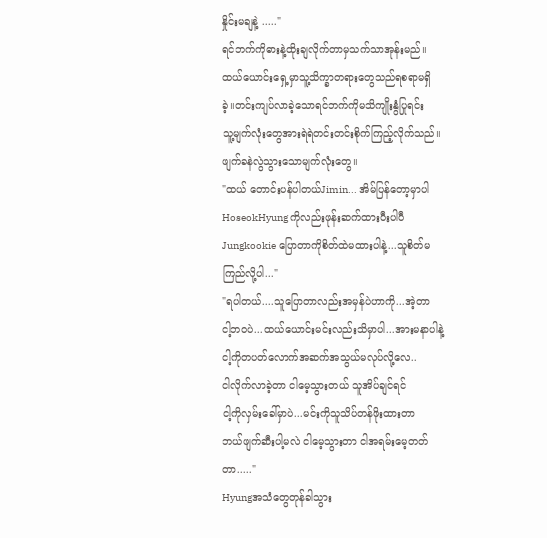နှိုင်းမချနဲ့ ....."
ရင်ဘက်ကိုဓားနဲ့ထိုးချလိုက်တာမှသက်သာအုန်းမည်။
ထယ်ယောင်းရှေ့မှာသူ့သိက္ခာတရားတွေသည်ရစရာမရှိ
ခဲ့။တင်းကျပ်လာခဲ့သောရင်ဘက်ကိုမသိကျိုးနွံပြုရင်း
သူ့မျက်လုံးတွေအားရဲရဲတင်းတင်းစိုက်ကြည့်လိုက်သည်။
ဖျက်ခနဲလွဲသွားသောမျက်လုံးတွေ။
"ထယ် တောင်းပန်ပါတယ်Jimin... အိမ်ပြန်တော့မှာပါ
HoseokHyung ကိုလည်းဖုန်းဆက်ထားပီးပါပီ
Jungkookie ပြောတာကိုစိတ်ထဲမထားပါနဲ့...သူစိတ်မ
ကြည်လို့ပါ..."
"ရပါတယ်....သူပြောတာလည်းအမှန်ပဲဟာကို...အဲ့တာ
ငါ့ဘဝပဲ...ထယ်ယောင်းမင်းလည်းသိမှာပါ...အားမနာပါနဲ့
ငါ့ကိုတပတ်လောက်အဆက်အသွယ်မလုပ်လို့လေ..
ငါလိုက်လာခဲ့တာ ငါမေ့သွားတယ် သူအိပ်ချင်ရင်
ငါ့ကိုလှမ်းခေါ်မှာပဲ...မင်းကိုသူသိပ်တန်ဖိုးထားတာ
ဘယ်ဖျက်ဆီးပါ့မလဲ ငါမေ့သွားတာ ငါအရမ်းမေ့တတ်
တာ....."
Hyungအသံတွေတုန်ခါသွား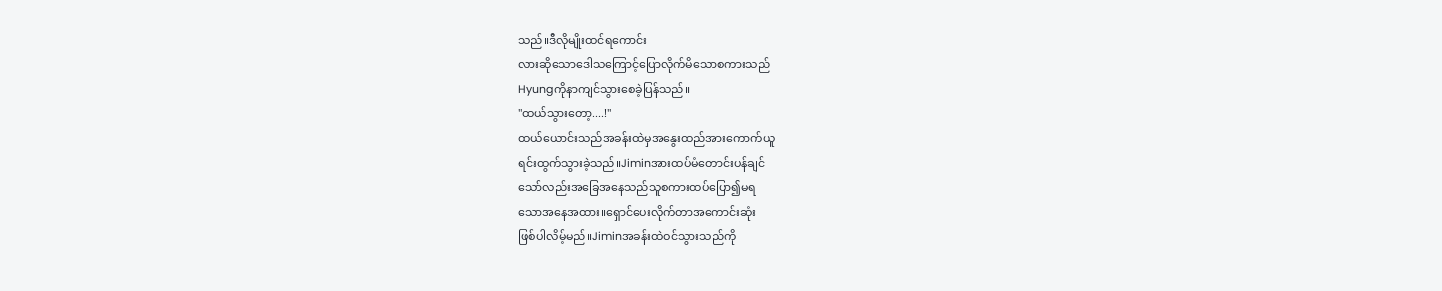သည်။ဒီလိုမျိုးထင်ရကောင်း
လားဆိုသောဒေါသကြောင့်ပြောလိုက်မိသောစကားသည်
Hyungကိုနာကျင်သွားစေခဲ့ပြန်သည်။
"ထယ်သွားတော့....!"
ထယ်ယောင်းသည်အခန်းထဲမှအနွေးထည်အားကောက်ယူ
ရင်းထွက်သွားခဲ့သည်။Jiminအားထပ်မံတောင်းပန်ချင်
သော်လည်းအခြေအနေသည်သူစကားထပ်ပြော၍မရ
သောအနေအထား။ရှောင်ပေးလိုက်တာအကောင်းဆုံး
ဖြစ်ပါလိမ့်မည်။Jiminအခန်းထဲဝင်သွားသည်ကို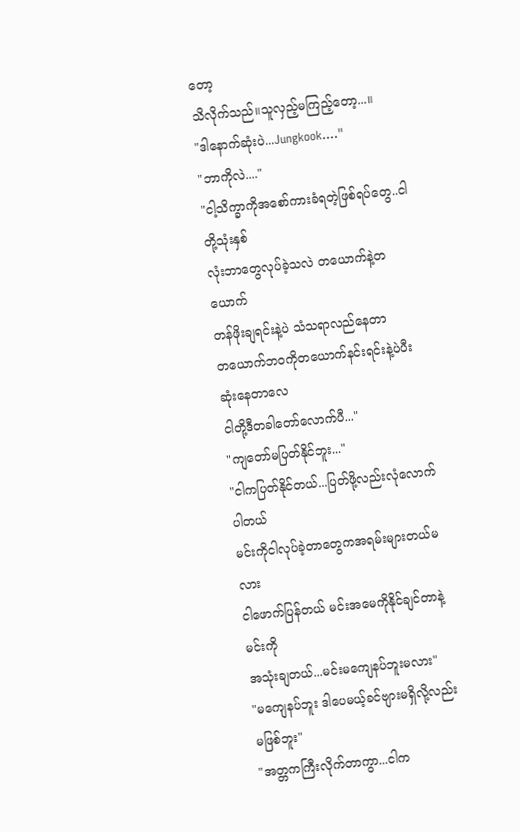တော့
သိလိုက်သည်။သူလှည့်မကြည့်တော့...။
"ဒါနောက်ဆုံးပဲ...Jungkook...."
"ဘာကိုလဲ...."
"ငါ့သိက္ခာကိုအစော်ကားခံရတဲ့ဖြစ်ရပ်တွေ..ငါတို့သုံးနှစ်
လုံးဘာတွေလုပ်ခဲ့သလဲ တယောက်နဲ့တယောက်
တန်ဖိုးချရင်းနဲ့ပဲ သံသရာလည်နေတာ
တယောက်ဘဝကိုတယောက်နင်းရင်းနဲ့ပဲပီးဆုံးနေတာလေ
ငါတို့ဒီတခါတော်လောက်ပီ..."
"ကျတော်မပြတ်နိုင်ဘူး..."
"ငါကပြတ်နိုင်တယ်...ပြတ်ဖို့လည်းလုံလောက်ပါတယ်
မင်းကိုငါလုပ်ခဲ့တာတွေကအရမ်းများတယ်မလား
ငါဖောက်ပြန်တယ် မင်းအမေကိုနိုင်ချင်တာနဲ့မင်းကို
အသုံးချတယ်...မင်းမကျေနပ်ဘူးမလား"
"မကျေနပ်ဘူး ဒါပေမယ့်ခင်ဗျားမရှိလို့လည်းမဖြစ်ဘူး"
"အတ္တကကြီးလိုက်တာကွာ...ငါက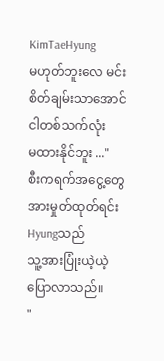KimTaeHyung
မဟုတ်ဘူးလေ မင်းစိတ်ချမ်းသာအောင်ငါတစ်သက်လုံး
မထားနိုင်ဘူး ..."
စီးကရက်အငွေ့တွေအားမှုတ်ထုတ်ရင်းHyungသည်
သူ့အားပြုံးယဲ့ယဲ့ပြောလာသည်။
"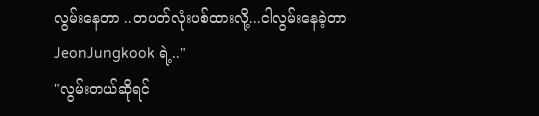လွမ်းနေတာ ..တပတ်လုံးပစ်ထားလို့...ငါလွမ်းနေခဲ့တာ
JeonJungkook ရဲ့.."
"လွမ်းတယ်ဆိုရင်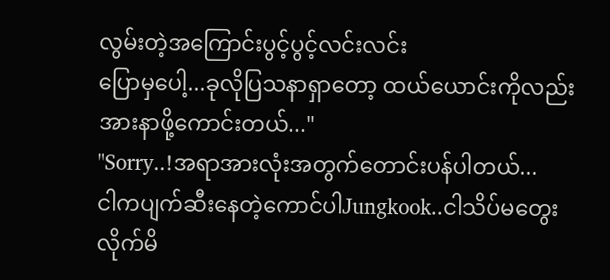လွမ်းတဲ့အကြောင်းပွင့်ပွင့်လင်းလင်း
ပြောမှပေါ့...ခုလိုပြသနာရှာတော့ ထယ်ယောင်းကိုလည်း
အားနာဖို့ကောင်းတယ်..."
"Sorry..!အရာအားလုံးအတွက်တောင်းပန်ပါတယ်...
ငါကပျက်ဆီးနေတဲ့ကောင်ပါJungkook..ငါသိပ်မတွေး
လိုက်မိ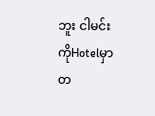ဘူး ငါမင်းကိုHotelမှာတ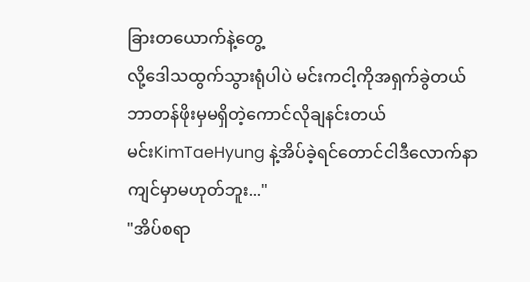ခြားတယောက်နဲ့တွေ့
လို့ဒေါသထွက်သွားရုံပါပဲ မင်းကငါ့ကိုအရှက်ခွဲတယ်
ဘာတန်ဖိုးမှမရှိတဲ့ကောင်လိုချနင်းတယ်
မင်းKimTaeHyung နဲ့အိပ်ခဲ့ရင်တောင်ငါဒီလောက်နာ
ကျင်မှာမဟုတ်ဘူး..."
"အိပ်စရာ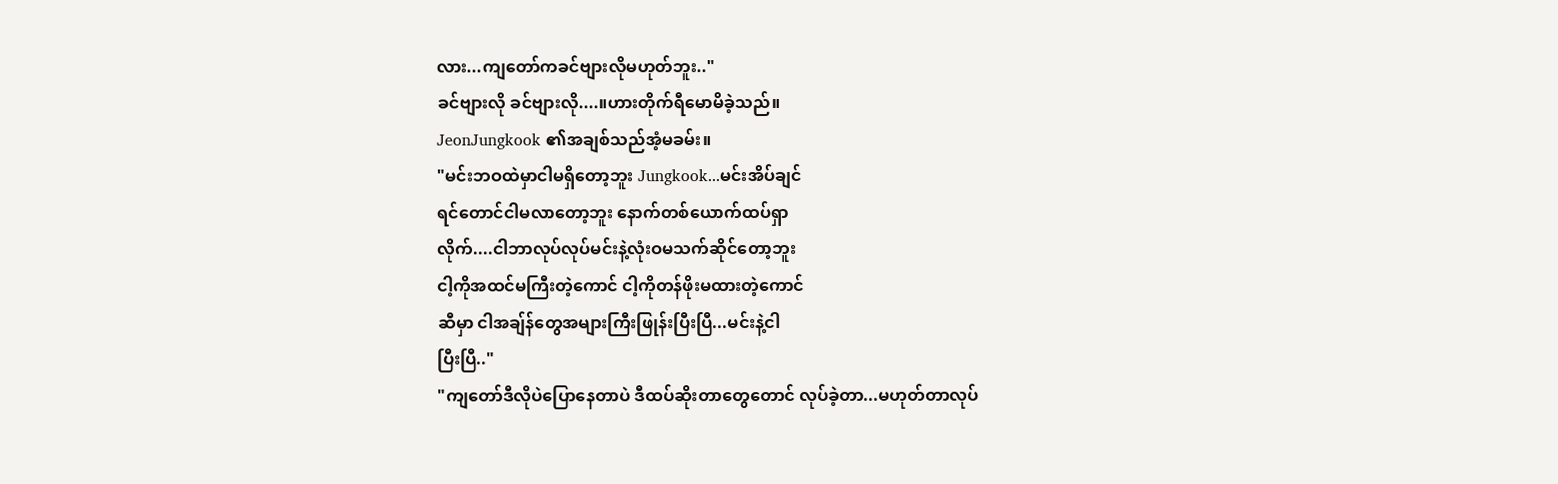လား...ကျတော်ကခင်ဗျားလိုမဟုတ်ဘူး.."
ခင်ဗျားလို ခင်ဗျားလို....။ဟားတိုက်ရီမောမိခဲ့သည်။
JeonJungkook ၏အချစ်သည်အံ့မခမ်း။
"မင်းဘဝထဲမှာငါမရှိတော့ဘူး Jungkook...မင်းအိပ်ချင်
ရင်တောင်ငါမလာတော့ဘူး နောက်တစ်ယောက်ထပ်ရှာ
လိုက်....ငါဘာလုပ်လုပ်မင်းနဲ့လုံးဝမသက်ဆိုင်တော့ဘူး
ငါ့ကိုအထင်မကြီးတဲ့ကောင် ငါ့ကိုတန်ဖိုးမထားတဲ့ကောင်
ဆီမှာ ငါအချ်န်တွေအများကြီးဖြုန်းပြီးပြီ...မင်းနဲ့ငါ
ပြီးပြီ.."
"ကျတော်ဒီလိုပဲပြောနေတာပဲ ဒီထပ်ဆိုးတာတွေတောင် လုပ်ခဲ့တာ...မဟုတ်တာလုပ်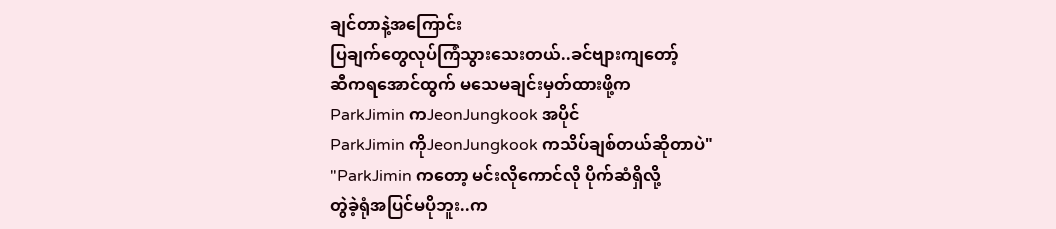ချင်တာနဲ့အကြောင်း
ပြချက်တွေလုပ်ကြံသွားသေးတယ်..ခင်ဗျားကျတော့်
ဆီကရအောင်ထွက် မသေမချင်းမှတ်ထားဖို့က
ParkJimin ကJeonJungkook အပိုင်
ParkJimin ကိုJeonJungkook ကသိပ်ချစ်တယ်ဆိုတာပဲ"
"ParkJimin ကတော့ မင်းလိုကောင်လို ပိုက်ဆံရှိလို့
တွဲခဲ့ရုံအပြင်မပိုဘူး..က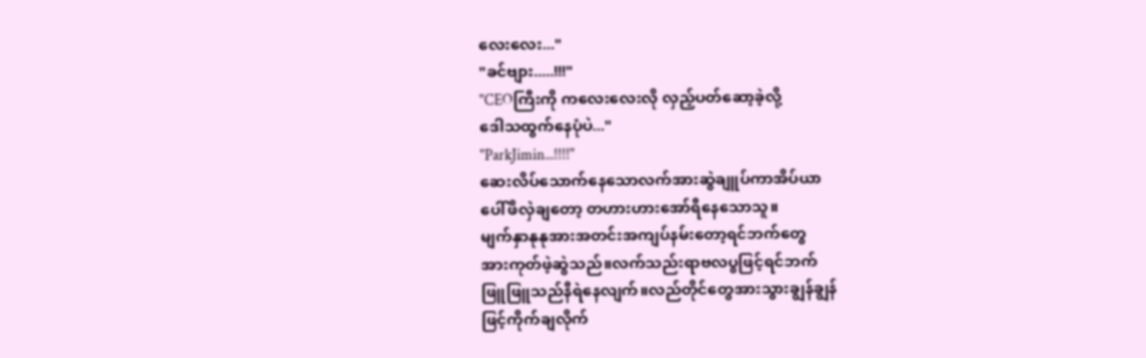လေးလေး..."
"ခင်ဗျား.....!!!"
"CEOကြီးကို ကလေးလေးလို လှည့်ပတ်ဆော့ခဲ့လို့
ဒေါသထွက်နေပုံပဲ..."
"ParkJimin...!!!!"
ဆေးလိပ်သောက်နေသောလက်အားဆွဲချူပ်ကာအိပ်ယာ
ပေါ်ဖိလှဲချတော့ တဟားဟားအော်ရီနေသောသူ။
မျက်နှာနုနုအားအတင်းအကျပ်နမ်းတော့ရင်ဘက်တွေ
အားကုတ်ဖဲ့ဆွဲသည်။လက်သည်းရာဗလပွဖြင့်ရင်ဘက်
ဖြူဖြူသည်နီရဲနေလျက်။လည်တိုင်တွေအားသွားချွန်ချွန်
ဖြင့်ကိုက်ချလိုက်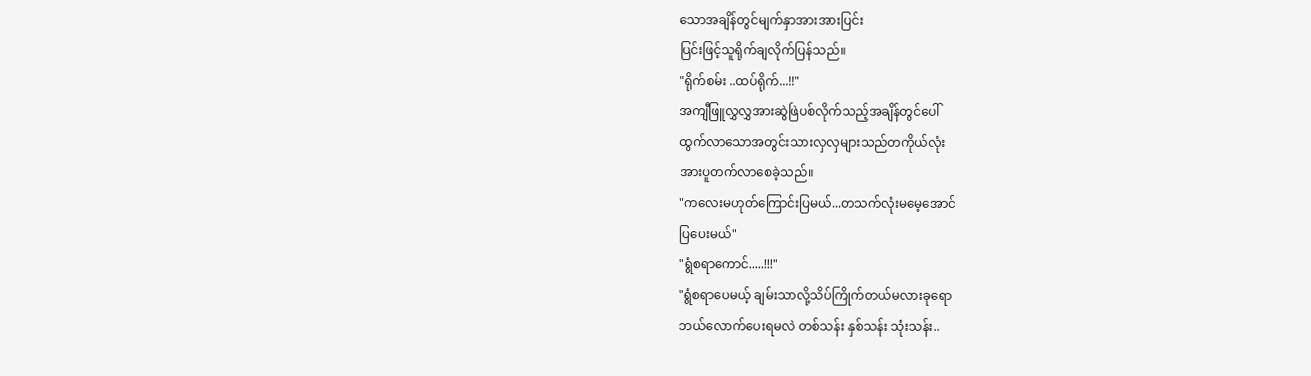သောအချိန်တွင်မျက်နှာအားအားပြင်း
ပြင်းဖြင့်သူရိုက်ချလိုက်ပြန်သည်။
"ရိုက်စမ်း ..ထပ်ရိုက်...!!"
အကျီဖြူလွှလွှအားဆွဲဖြဲပစ်လိုက်သည့်အချိန်တွင်ပေါ်
ထွက်လာသောအတွင်းသားလှလှများသည်တကိုယ်လုံး
အားပူတက်လာစေခဲ့သည်။
"ကလေးမဟုတ်ကြောင်းပြမယ်...တသက်လုံးမမေ့အောင်
ပြပေးမယ်"
"ရွံစရာကောင်.....!!!"
"ရွံစရာပေမယ့် ချမ်းသာလို့သိပ်ကြိုက်တယ်မလားခုရော
ဘယ်လောက်ပေးရမလဲ တစ်သန်း နှစ်သန်း သုံးသန်း..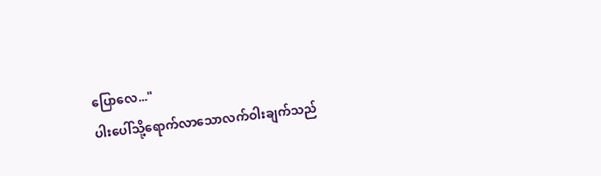ပြောလေ..."
ပါးပေါ်သို့ရောက်လာသောလက်ဝါးချက်သည်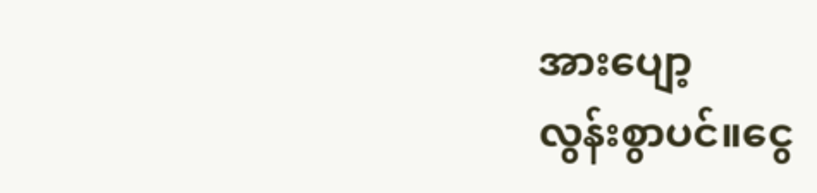အားပျော့
လွန်းစွာပင်။ငွေ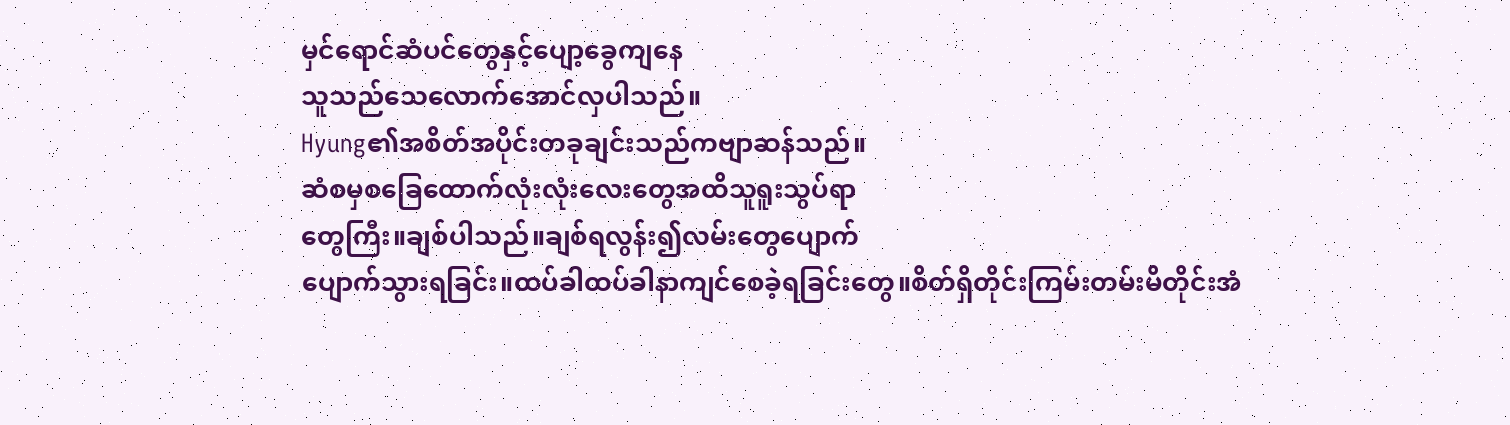မှင်ရောင်ဆံပင်တွေနှင့်ပျော့ခွေကျနေ
သူသည်သေလောက်အောင်လှပါသည်။
Hyung၏အစိတ်အပိုင်းတခုချင်းသည်ကဗျာဆန်သည်။
ဆံစမှစခြေထောက်လုံးလုံးလေးတွေအထိသူရူးသွပ်ရာ
တွေကြီး။ချစ်ပါသည်။ချစ်ရလွန်း၍လမ်းတွေပျောက်
ပျောက်သွားရခြင်း။ထပ်ခါထပ်ခါနာကျင်စေခဲ့ရခြင်းတွေ။စိတ်ရှိတိုင်းကြမ်းတမ်းမိတိုင်းအံ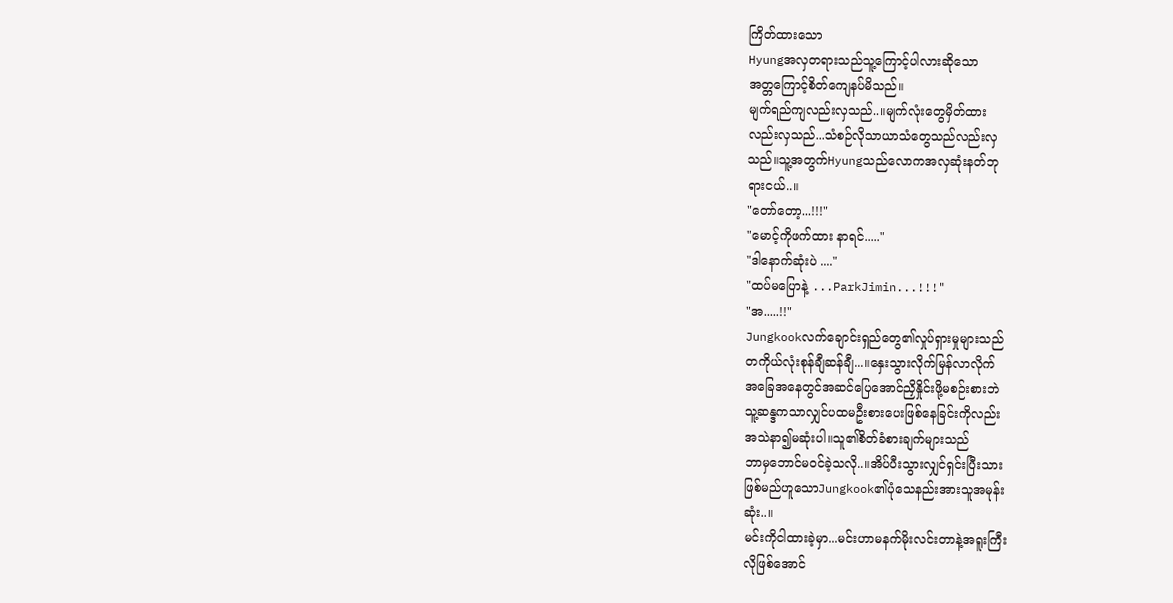ကြိတ်ထားသော
Hyungအလှတရားသည်သူ့ကြောင့်ပါလားဆိုသော
အတ္တကြောင့်စိတ်ကျေနပ်မိသည်။
မျက်ရည်ကျလည်းလှသည်..။မျက်လုံးတွေမှိတ်ထား
လည်းလှသည်...သံစဉ်လိုသာယာသံတွေသည်လည်းလှ
သည်။သူ့အတွက်Hyungသည်လောကအလှဆုံးနတ်ဘု
ရားငယ်..။
"တော်တော့...!!!"
"မောင့်ကိုဖက်ထား နာရင်....."
"ဒါနောက်ဆုံးပဲ ...."
"ထပ်မပြောနဲ့ ...ParkJimin...!!!"
"အ.....!!"
Jungkookလက်ချောင်းရှည်တွေ၏လှုပ်ရှားမှုများသည်
တကိုယ်လုံးစုန်ချီဆန်ချီ...။နှေးသွားလိုက်မြန်လာလိုက်
အခြေအနေတွင်အဆင်ပြေအောင်ညှိနှိုင်းဖို့မစဉ်းစားဘဲ
သူ့ဆန္ဒကသာလျှင်ပထမဦးစားပေးဖြစ်နေခြင်းကိုလည်း
အသဲနာ၍မဆုံးပါ။သူ၏စိတ်ခံစားချက်များသည်
ဘာမှဘောင်မဝင်ခဲ့သလို..။အိပ်ပီးသွားလျှင်ရှင်းပြီးသား
ဖြစ်မည်ဟူသောJungkook၏ပုံသေနည်းအားသူအမုန်း
ဆုံး..။
မင်းကိုငါထားခဲ့မှာ...မင်းဟာမနက်မိုးလင်းတာနဲ့အရူးကြီး
လိုဖြစ်အောင်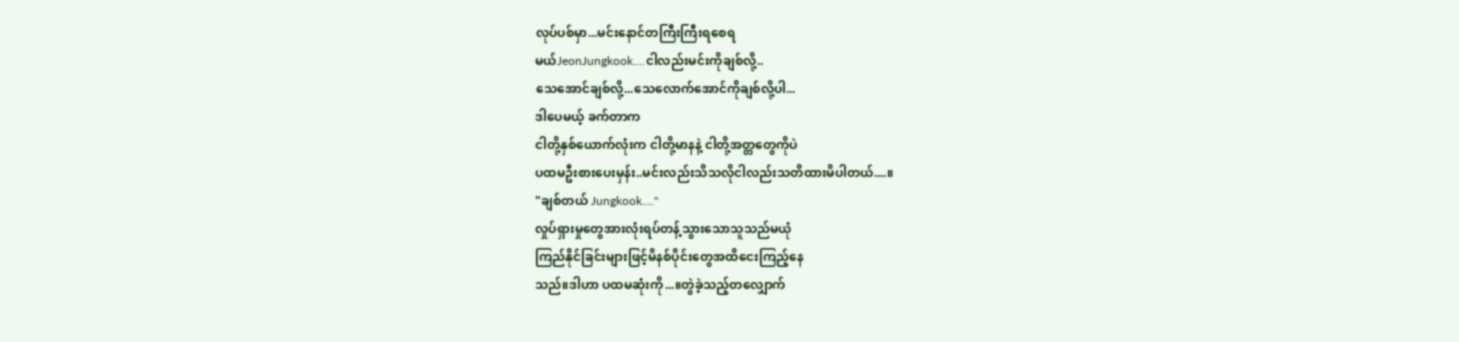လုပ်ပစ်မှာ...မင်းနောင်တကြီးကြီးရစေရ
မယ်JeonJungkook....ငါလည်းမင်းကိုချစ်လို့..
သေအောင်ချစ်လို့...သေလောက်အောင်ကိုချစ်လို့ပါ...
ဒါပေမယ့် ခက်တာက
ငါတို့နှစ်ယောက်လုံးက ငါတို့မာနနဲ့ ငါတို့အတ္တတွေကိုပဲ
ပထမဦးစားပေးမှန်း..မင်းလည်းသိသလိုငါလည်းသတိထားမိပါတယ်....။
"ချစ်တယ် Jungkook...."
လှုပ်ရှားမှုတွေအားလုံးရပ်တန့်သွားသောသူသည်မယုံ
ကြည်နိုင်ခြင်းများဖြင့်မိနစ်ပိုင်းတွေအထိငေးကြည့်နေ
သည်။ဒါဟာ ပထမဆုံးကို...။တွဲခဲ့သည့်တလျှောက်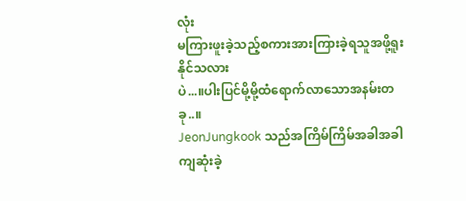လုံး
မကြားဖူးခဲ့သည့်စကားအားကြားခဲ့ရသူအဖို့ရူးနိုင်သလား
ပဲ...။ပါးပြင်မို့မို့ထံရောက်လာသောအနမ်းတခု..။
JeonJungkook သည်အကြိမ်ကြိမ်အခါအခါကျဆုံးခဲ့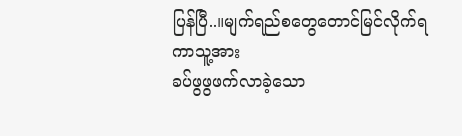ပြန်ပြီ..။မျက်ရည်စတွေတောင်မြင်လိုက်ရကာသူ့အား
ခပ်ဖွဖွဖက်လာခဲ့သော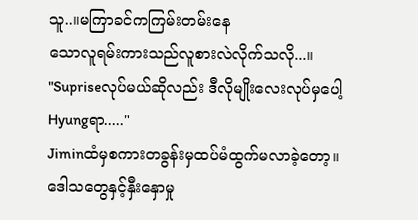သူ..။မကြာခင်ကကြမ်းတမ်းနေ
သောလူရမ်းကားသည်လူစားလဲလိုက်သလို...။
"Supriseလုပ်မယ်ဆိုလည်း ဒီလိုမျိုးလေးလုပ်မှပေါ့
Hyungရာ....."
Jiminထံမှစကားတခွန်းမှထပ်မံထွက်မလာခဲ့တော့။
ဒေါသတွေနှင့်နှီးနှောမှု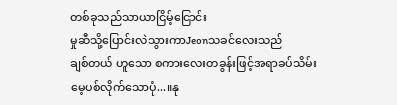တစ်ခုသည်သာယာငြိမ့်ငြောင်း
မှုဆီသို့ပြောင်းလဲသွားကာJeonသခင်လေးသည်
ချစ်တယ် ဟူသော စကားလေးတခွန်းဖြင့်အရာခပ်သိမ်း
မေ့ပစ်လိုက်သောပုံ...။နု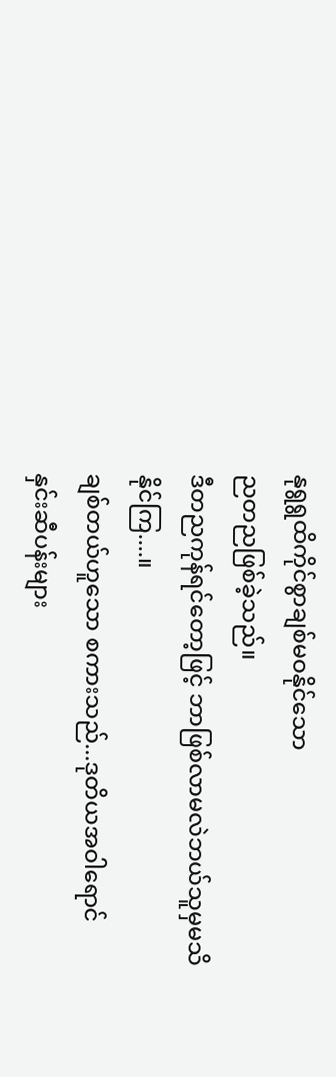နုရွရွထိကိုင်စွာချစ်မဝနိုင်သော
ညတညဖြစ်ခဲ့သည်။
ဒီတညကုန်ရင်တော့ဖြင့် ဘာဖြစ်လာမလဲဘယ်သူမှမသိ
နိုင်ကြ....။
ချစ်တယ်ဟူသော စကားသည်...ဒုတိယအဝါရောင်
နှင်းဆီပန်းများ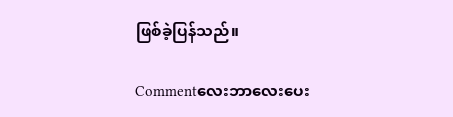ဖြစ်ခဲ့ပြန်သည်။

Commentလေးဘာလေးပေး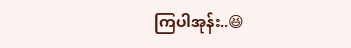ကြပါအုန်း..😆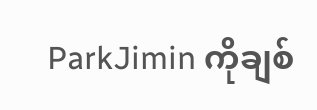ParkJimin ကိုချစ်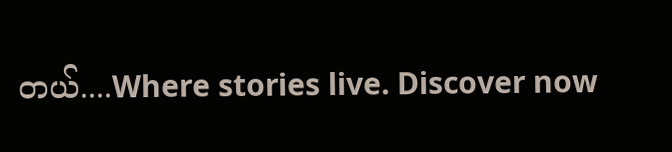တယ်....Where stories live. Discover now